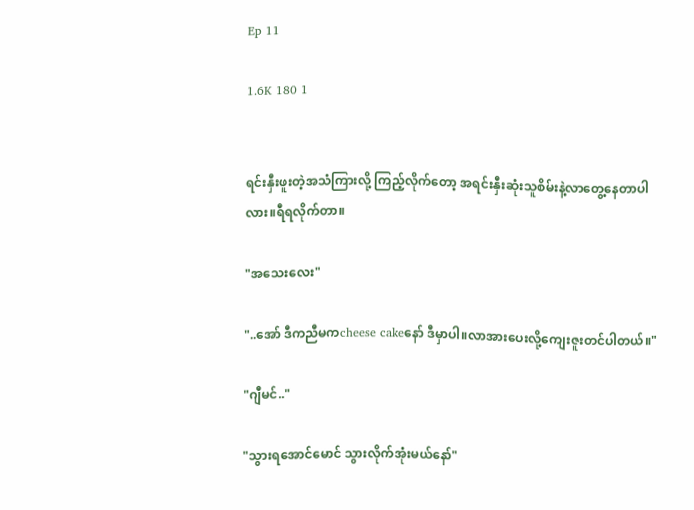Ep 11

1.6K 180 1


ရင်းနှီးဖူးတဲ့အသံကြားလို့ ကြည့်လိုက်တော့ အရင်းနှီးဆုံးသူစိမ်းနဲ့လာတွေ့နေတာပါလား။ရီရလိုက်တာ။

"အသေးလေး"

"..အော် ဒီကညီမကcheese cakeနော် ဒီမှာပါ။လာအားပေးလို့ကျေးဇူးတင်ပါတယ်။"

"ဂျီမင်.."

"သွားရအောင်မောင် သွားလိုက်အုံးမယ်နော်"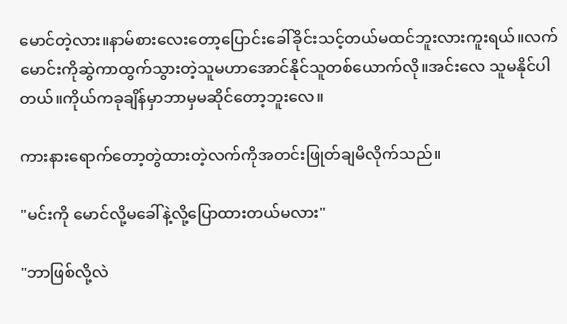မောင်တဲ့လား။နာမ်စားလေးတော့ပြောင်းခေါ်ခိုင်းသင့်တယ်မထင်ဘူးလားကူးရယ်။လက်မောင်းကိုဆွဲကာထွက်သွားတဲ့သူမဟာအောင်နိုင်သူတစ်ယောက်လို။အင်းလေ သူမနိုင်ပါတယ်။ကိုယ်ကခုချိန်မှာဘာမှမဆိုင်တော့ဘူးလေ။

ကားနားရောက်တော့တွဲထားတဲ့လက်ကိုအတင်းဖြုတ်ချမိလိုက်သည်။

"မင်းကို မောင်လို့မခေါ်နဲ့လို့ပြောထားတယ်မလား"

"ဘာဖြစ်လို့လဲ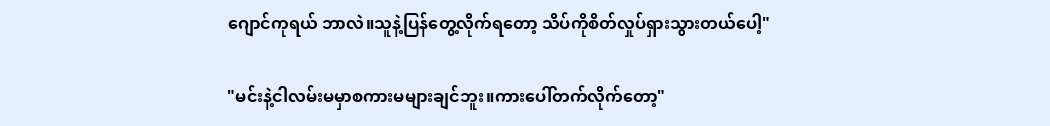ဂျောင်ကုရယ် ဘာလဲ။သူနဲ့ပြန်တွေ့လိုက်ရတော့ သိပ်ကိုစိတ်လှုပ်ရှားသွားတယ်ပေါ့"

"မင်းနဲ့ငါလမ်းမမှာစကားမများချင်ဘူး။ကားပေါ်တက်လိုက်တော့"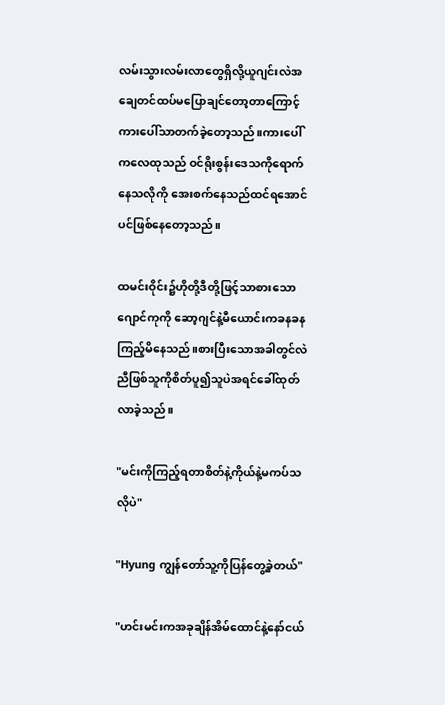လမ်းသွားလမ်းလာတွေရှိလို့ယူဂျင်းလဲအချေတင်ထပ်မပြောချင်တော့တာကြောင့်ကားပေါ်သာတက်ခဲ့တော့သည်။ကားပေါ်ကလေထုသည် ဝင်ရိုးစွန်းဒေသကိုရောက်နေသလိုကို အေးစက်နေသည်ထင်ရအောင်ပင်ဖြစ်နေတော့သည်။

ထမင်းဝိုင်း၌ဟိုတို့ဒီတို့ဖြင့်သာစားသောဂျောင်ကုကို ဆော့ဂျင်နဲ့မီယောင်းကခနခနကြည့်မိနေသည်။စားပြီးသောအခါတွင်လဲ ညီဖြစ်သူကိုစိတ်ပူ၍သူပဲအရင်ခေါ်ထုတ်လာခဲ့သည်။

"မင်းကိုကြည့်ရတာစိတ်နဲ့ကိုယ်နဲ့မကပ်သလိုပဲ"

"Hyung ကျွန်တော်သူ့ကိုပြန်တွေ့ခဲ့တယ်"

"ဟင်းမင်းကအခုချိန်အိမ်ထောင်နဲ့နော်ငယ်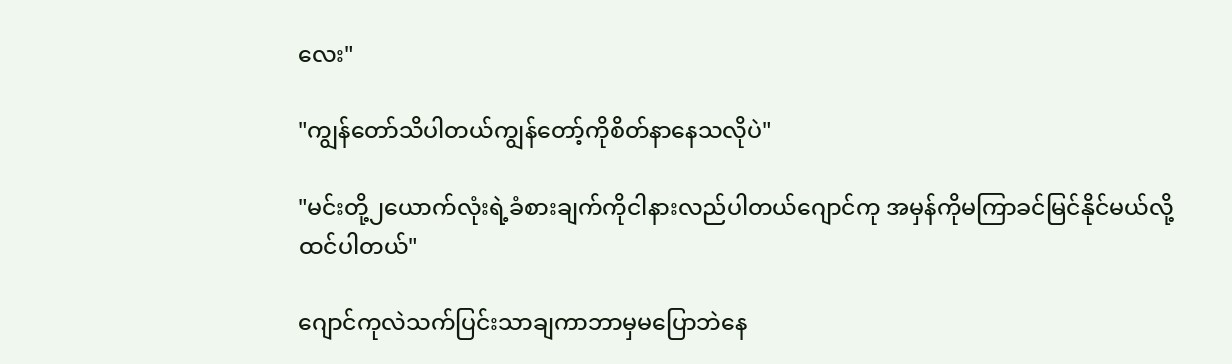လေး"

"ကျွန်တော်သိပါတယ်ကျွန်တော့်ကိုစိတ်နာနေသလိုပဲ"

"မင်းတို့၂ယောက်လုံးရဲ့ခံစားချက်ကိုငါနားလည်ပါတယ်ဂျောင်ကု အမှန်ကိုမကြာခင်မြင်နိုင်မယ်လို့ထင်ပါတယ်"

ဂျောင်ကုလဲသက်ပြင်းသာချကာဘာမှမပြောဘဲနေ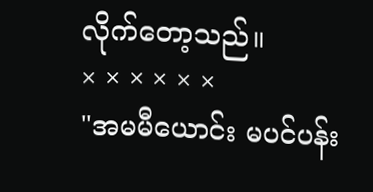လိုက်တော့သည်။
× × × × × ×
"အမမီယောင်း မပင်ပန်း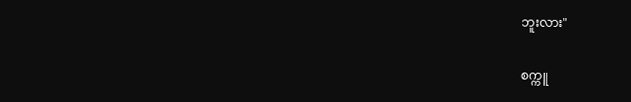ဘူးလား"

စက္ကူ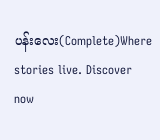ပန်းလေး(Complete)Where stories live. Discover now